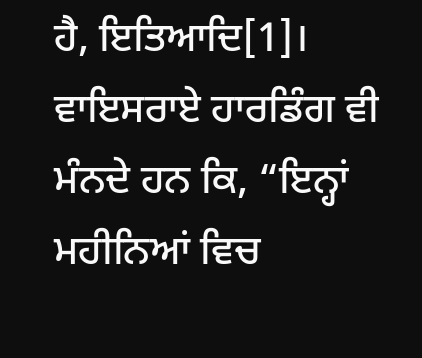ਹੈ, ਇਤਿਆਦਿ[1]। ਵਾਇਸਰਾਏ ਹਾਰਡਿੰਗ ਵੀ ਮੰਨਦੇ ਹਨ ਕਿ, “ਇਨ੍ਹਾਂ ਮਹੀਨਿਆਂ ਵਿਚ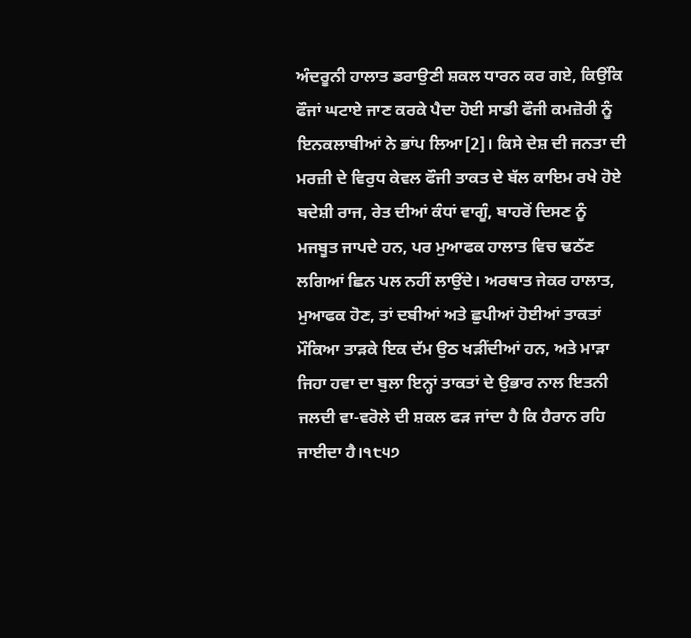ਅੰਦਰੂਨੀ ਹਾਲਾਤ ਡਰਾਉਣੀ ਸ਼ਕਲ ਧਾਰਨ ਕਰ ਗਏ, ਕਿਉਂਕਿ ਫੌਜਾਂ ਘਟਾਏ ਜਾਣ ਕਰਕੇ ਪੈਦਾ ਹੋਈ ਸਾਡੀ ਫੌਜੀ ਕਮਜ਼ੋਰੀ ਨੂੰ ਇਨਕਲਾਬੀਆਂ ਨੇ ਭਾਂਪ ਲਿਆ[2]। ਕਿਸੇ ਦੇਸ਼ ਦੀ ਜਨਤਾ ਦੀ ਮਰਜ਼ੀ ਦੇ ਵਿਰੁਧ ਕੇਵਲ ਫੌਜੀ ਤਾਕਤ ਦੇ ਬੱਲ ਕਾਇਮ ਰਖੇ ਹੋਏ ਬਦੇਸ਼ੀ ਰਾਜ, ਰੇਤ ਦੀਆਂ ਕੰਧਾਂ ਵਾਗੂੰ, ਬਾਹਰੋਂ ਦਿਸਣ ਨੂੰ ਮਜਬੂਤ ਜਾਪਦੇ ਹਨ, ਪਰ ਮੁਆਫਕ ਹਾਲਾਤ ਵਿਚ ਢਠੱਣ ਲਗਿਆਂ ਛਿਨ ਪਲ ਨਹੀਂ ਲਾਉਂਦੇ। ਅਰਥਾਤ ਜੇਕਰ ਹਾਲਾਤ, ਮੁਆਫਕ ਹੋਣ, ਤਾਂ ਦਬੀਆਂ ਅਤੇ ਛੁਪੀਆਂ ਹੋਈਆਂ ਤਾਕਤਾਂ ਮੌਕਿਆ ਤਾੜਕੇ ਇਕ ਦੱਮ ਉਠ ਖੜੀਂਦੀਆਂ ਹਨ, ਅਤੇ ਮਾੜਾ ਜਿਹਾ ਹਵਾ ਦਾ ਬੁਲਾ ਇਨ੍ਹਾਂ ਤਾਕਤਾਂ ਦੇ ਉਭਾਰ ਨਾਲ ਇਤਨੀ ਜਲਦੀ ਵਾ-ਵਰੋਲੇ ਦੀ ਸ਼ਕਲ ਫੜ ਜਾਂਦਾ ਹੈ ਕਿ ਹੈਰਾਨ ਰਹਿ ਜਾਈਦਾ ਹੈ।੧੮੫੭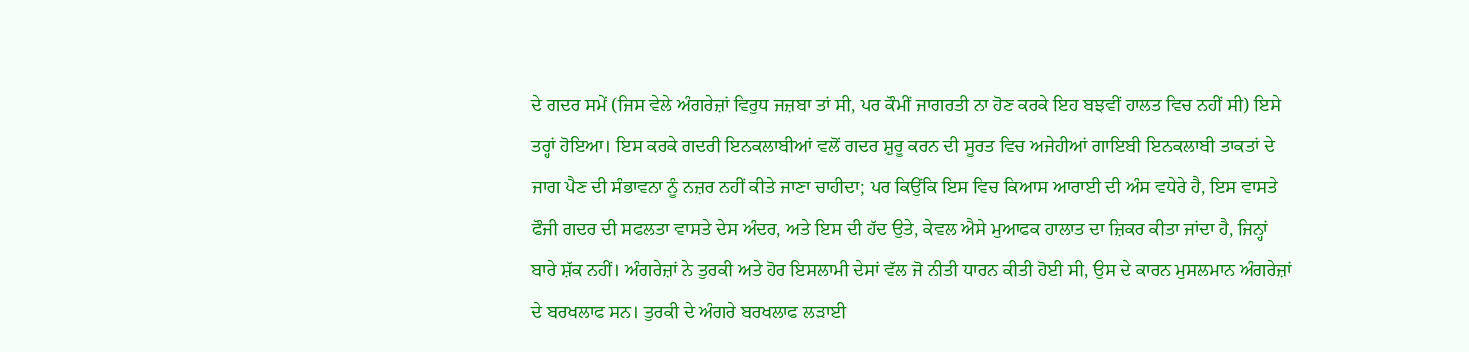ਦੇ ਗਦਰ ਸਮੇਂ (ਜਿਸ ਵੇਲੇ ਅੰਗਰੇਜ਼ਾਂ ਵਿਰੁਧ ਜਜ਼ਬਾ ਤਾਂ ਸੀ, ਪਰ ਕੌਮੀਂ ਜਾਗਰਤੀ ਨਾ ਹੋਣ ਕਰਕੇ ਇਹ ਬਝਵੀਂ ਹਾਲਤ ਵਿਚ ਨਹੀਂ ਸੀ) ਇਸੇ ਤਰ੍ਹਾਂ ਹੋਇਆ। ਇਸ ਕਰਕੇ ਗਦਰੀ ਇਨਕਲਾਬੀਆਂ ਵਲੋਂ ਗਦਰ ਸ਼ੁਰੂ ਕਰਨ ਦੀ ਸੂਰਤ ਵਿਚ ਅਜੇਹੀਆਂ ਗਾਇਬੀ ਇਨਕਲਾਬੀ ਤਾਕਤਾਂ ਦੇ ਜਾਗ ਪੈਣ ਦੀ ਸੰਭਾਵਨਾ ਨੂੰ ਨਜ਼ਰ ਨਹੀਂ ਕੀਤੇ ਜਾਣਾ ਚਾਹੀਦਾ; ਪਰ ਕਿਉਂਕਿ ਇਸ ਵਿਚ ਕਿਆਸ ਆਰਾਈ ਦੀ ਅੰਸ ਵਧੇਰੇ ਹੈ, ਇਸ ਵਾਸਤੇ ਫੌਜੀ ਗਦਰ ਦੀ ਸਫਲਤਾ ਵਾਸਤੇ ਦੇਸ ਅੰਦਰ, ਅਤੇ ਇਸ ਦੀ ਹੱਦ ਉਤੇ, ਕੇਵਲ ਐਸੇ ਮੁਆਫਕ ਹਾਲਾਤ ਦਾ ਜ਼ਿਕਰ ਕੀਤਾ ਜਾਂਦਾ ਹੈ, ਜਿਨ੍ਹਾਂ ਬਾਰੇ ਸ਼ੱਕ ਨਹੀਂ। ਅੰਗਰੇਜ਼ਾਂ ਨੇ ਤੁਰਕੀ ਅਤੇ ਹੋਰ ਇਸਲਾਮੀ ਦੇਸਾਂ ਵੱਲ ਜੋ ਨੀਤੀ ਧਾਰਨ ਕੀਤੀ ਹੋਈ ਸੀ, ਉਸ ਦੇ ਕਾਰਨ ਮੁਸਲਮਾਨ ਅੰਗਰੇਜ਼ਾਂ ਦੇ ਬਰਖਲਾਫ ਸਨ। ਤੁਰਕੀ ਦੇ ਅੰਗਰੇ ਬਰਖਲਾਫ ਲੜਾਈ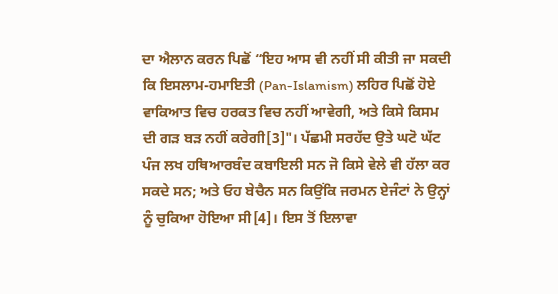ਦਾ ਐਲਾਨ ਕਰਨ ਪਿਛੋਂ “ਇਹ ਆਸ ਵੀ ਨਹੀਂ ਸੀ ਕੀਤੀ ਜਾ ਸਕਦੀ ਕਿ ਇਸਲਾਮ-ਹਮਾਇਤੀ (Pan-Islamism) ਲਹਿਰ ਪਿਛੋਂ ਹੋਏ ਵਾਕਿਆਤ ਵਿਚ ਹਰਕਤ ਵਿਚ ਨਹੀਂ ਆਵੇਗੀ, ਅਤੇ ਕਿਸੇ ਕਿਸਮ ਦੀ ਗੜ ਬੜ ਨਹੀਂ ਕਰੇਗੀ[3]"। ਪੱਛਮੀ ਸਰਹੱਦ ਉਤੇ ਘਟੋ ਘੱਟ ਪੰਜ ਲਖ ਹਥਿਆਰਬੰਦ ਕਬਾਇਲੀ ਸਨ ਜੋ ਕਿਸੇ ਵੇਲੇ ਵੀ ਹੱਲਾ ਕਰ ਸਕਦੇ ਸਨ; ਅਤੇ ਓਹ ਬੇਚੈਨ ਸਨ ਕਿਉਂਕਿ ਜਰਮਨ ਏਜੰਟਾਂ ਨੇ ਉਨ੍ਹਾਂ ਨੂੰ ਚੁਕਿਆ ਹੋਇਆ ਸੀ[4]। ਇਸ ਤੋਂ ਇਲਾਵਾ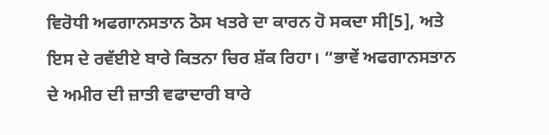ਵਿਰੋਧੀ ਅਫਗਾਨਸਤਾਨ ਠੋਸ ਖਤਰੇ ਦਾ ਕਾਰਨ ਹੋ ਸਕਦਾ ਸੀ[5], ਅਤੇ ਇਸ ਦੇ ਰਵੱਈਏ ਬਾਰੇ ਕਿਤਨਾ ਚਿਰ ਸ਼ੱਕ ਰਿਹਾ। “ਭਾਵੇਂ ਅਫਗਾਨਸਤਾਨ ਦੇ ਅਮੀਰ ਦੀ ਜ਼ਾਤੀ ਵਫਾਦਾਰੀ ਬਾਰੇ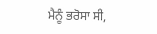ਮੈਨੂੰ ਭਰੋਸਾ ਸੀ,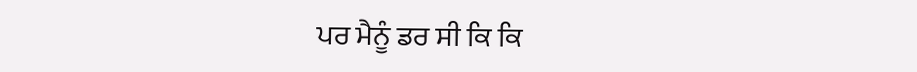ਪਰ ਮੈਨੂੰ ਡਰ ਸੀ ਕਿ ਕਿ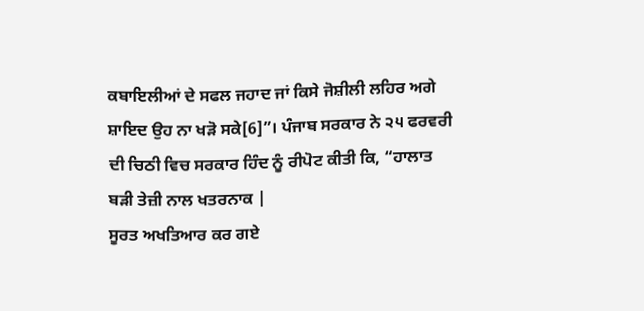ਕਬਾਇਲੀਆਂ ਦੇ ਸਫਲ ਜਹਾਦ ਜਾਂ ਕਿਸੇ ਜੋਸ਼ੀਲੀ ਲਹਿਰ ਅਗੇ ਸ਼ਾਇਦ ਉਹ ਨਾ ਖੜੋ ਸਕੇ[6]”। ਪੰਜਾਬ ਸਰਕਾਰ ਨੇ ੨੫ ਫਰਵਰੀ ਦੀ ਚਿਠੀ ਵਿਚ ਸਰਕਾਰ ਹਿੰਦ ਨੂੰ ਰੀਪੋਟ ਕੀਤੀ ਕਿ, “ਹਾਲਾਤ ਬੜੀ ਤੇਜ਼ੀ ਨਾਲ ਖਤਰਨਾਕ |
ਸੂਰਤ ਅਖਤਿਆਰ ਕਰ ਗਏ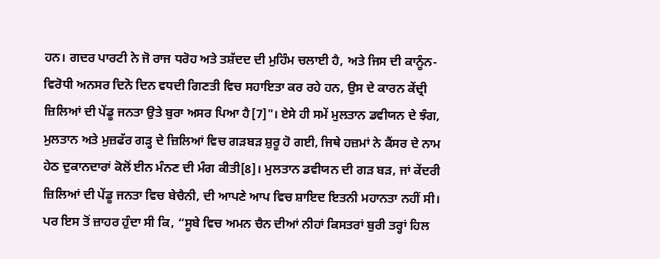ਹਨ। ਗਦਰ ਪਾਰਟੀ ਨੇ ਜੋ ਰਾਜ ਧਰੋਹ ਅਤੇ ਤਸ਼ੱਦਦ ਦੀ ਮੁਹਿੰਮ ਚਲਾਈ ਹੈ, ਅਤੇ ਜਿਸ ਦੀ ਕਾਨੂੰਨ-ਵਿਰੋਧੀ ਅਨਸਰ ਦਿਨੋ ਦਿਨ ਵਧਦੀ ਗਿਣਤੀ ਵਿਚ ਸਹਾਇਤਾ ਕਰ ਰਹੇ ਹਨ, ਉਸ ਦੇ ਕਾਰਨ ਕੇਂਦ੍ਰੀ ਜ਼ਿਲਿਆਂ ਦੀ ਪੇਂਡੂ ਜਨਤਾ ਉਤੇ ਬੁਰਾ ਅਸਰ ਪਿਆ ਹੈ[7]"। ਏਸੇ ਹੀ ਸਮੇਂ ਮੁਲਤਾਨ ਡਵੀਯਨ ਦੇ ਝੰਗ, ਮੁਲਤਾਨ ਅਤੇ ਮੁਜ਼ਫੱਰ ਗੜ੍ਹ ਦੇ ਜ਼ਿਲਿਆਂ ਵਿਚ ਗੜਬੜ ਸ਼ੁਰੂ ਹੋ ਗਈ, ਜਿਥੇ ਹਜ਼ਮਾਂ ਨੇ ਕੈਂਸਰ ਦੇ ਨਾਮ ਹੇਠ ਦੁਕਾਨਦਾਰਾਂ ਕੋਲੋਂ ਈਨ ਮੰਨਣ ਦੀ ਮੰਗ ਕੀਤੀ[8]। ਮੁਲਤਾਨ ਡਵੀਯਨ ਦੀ ਗੜ ਬੜ, ਜਾਂ ਕੇਂਦਰੀ ਜ਼ਿਲਿਆਂ ਦੀ ਪੇਂਡੂ ਜਨਤਾ ਵਿਚ ਬੇਚੈਨੀ, ਦੀ ਆਪਣੇ ਆਪ ਵਿਚ ਸ਼ਾਇਦ ਇਤਨੀ ਮਹਾਨਤਾ ਨਹੀਂ ਸੀ। ਪਰ ਇਸ ਤੋਂ ਜ਼ਾਹਰ ਹੁੰਦਾ ਸੀ ਕਿ, “ਸੂਬੇ ਵਿਚ ਅਮਨ ਚੈਨ ਦੀਆਂ ਨੀਹਾਂ ਕਿਸਤਰਾਂ ਬੁਰੀ ਤਰ੍ਹਾਂ ਹਿਲ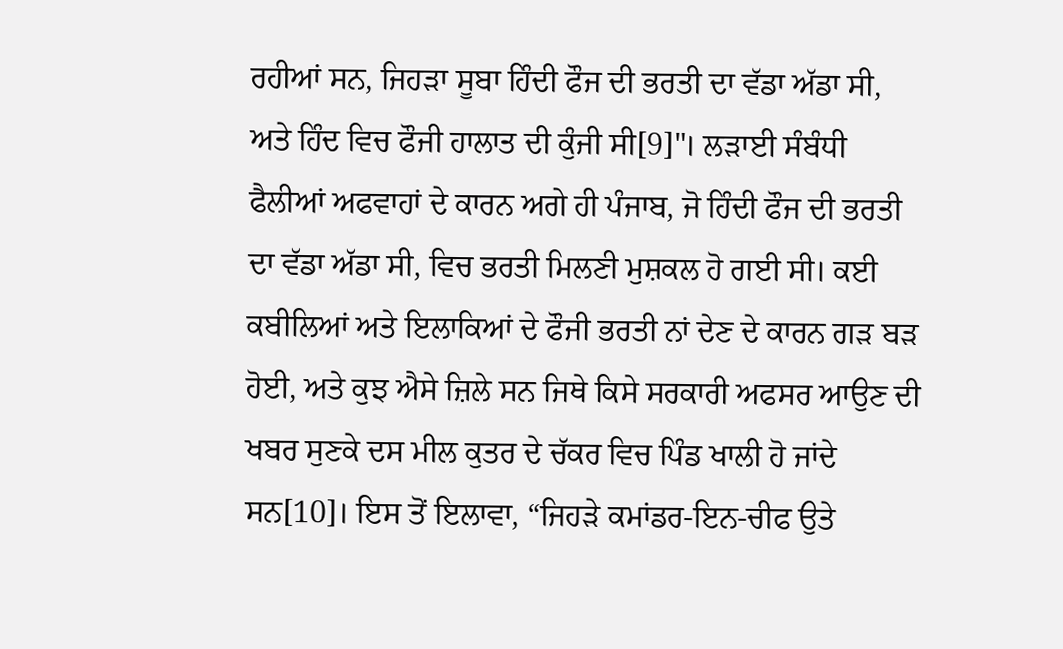ਰਹੀਆਂ ਸਨ, ਜਿਹੜਾ ਸੂਬਾ ਹਿੰਦੀ ਫੌਜ ਦੀ ਭਰਤੀ ਦਾ ਵੱਡਾ ਅੱਡਾ ਸੀ, ਅਤੇ ਹਿੰਦ ਵਿਚ ਫੌਜੀ ਹਾਲਾਤ ਦੀ ਕੁੰਜੀ ਸੀ[9]"। ਲੜਾਈ ਸੰਬੰਧੀ ਫੈਲੀਆਂ ਅਫਵਾਹਾਂ ਦੇ ਕਾਰਨ ਅਗੇ ਹੀ ਪੰਜਾਬ, ਜੋ ਹਿੰਦੀ ਫੌਜ ਦੀ ਭਰਤੀ ਦਾ ਵੱਡਾ ਅੱਡਾ ਸੀ, ਵਿਚ ਭਰਤੀ ਮਿਲਣੀ ਮੁਸ਼ਕਲ ਹੋ ਗਈ ਸੀ। ਕਈ ਕਬੀਲਿਆਂ ਅਤੇ ਇਲਾਕਿਆਂ ਦੇ ਫੌਜੀ ਭਰਤੀ ਨਾਂ ਦੇਣ ਦੇ ਕਾਰਨ ਗੜ ਬੜ ਹੋਈ, ਅਤੇ ਕੁਝ ਐਸੇ ਜ਼ਿਲੇ ਸਨ ਜਿਥੇ ਕਿਸੇ ਸਰਕਾਰੀ ਅਫਸਰ ਆਉਣ ਦੀ ਖਬਰ ਸੁਣਕੇ ਦਸ ਮੀਲ ਕੁਤਰ ਦੇ ਚੱਕਰ ਵਿਚ ਪਿੰਡ ਖਾਲੀ ਹੋ ਜਾਂਦੇ ਸਨ[10]। ਇਸ ਤੋਂ ਇਲਾਵਾ, “ਜਿਹੜੇ ਕਮਾਂਡਰ-ਇਨ-ਚੀਫ ਉਤੇ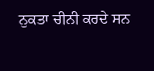ਨੁਕਤਾ ਚੀਨੀ ਕਰਦੇ ਸਨ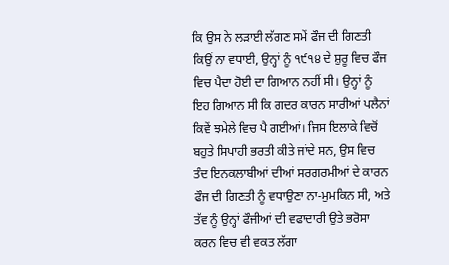ਕਿ ਉਸ ਨੇ ਲੜਾਈ ਲੱਗਣ ਸਮੇਂ ਫੌਜ ਦੀ ਗਿਣਤੀ ਕਿਉਂ ਨਾ ਵਧਾਈ, ਉਨ੍ਹਾਂ ਨੂੰ ੧੯੧੪ ਦੇ ਸ਼ੁਰੂ ਵਿਚ ਫੌਜ ਵਿਚ ਪੈਦਾ ਹੋਈ ਦਾ ਗਿਆਨ ਨਹੀਂ ਸੀ। ਉਨ੍ਹਾਂ ਨੂੰ ਇਹ ਗਿਆਨ ਸੀ ਕਿ ਗਦਰ ਕਾਰਨ ਸਾਰੀਆਂ ਪਲੈਨਾਂ ਕਿਵੇਂ ਝਮੇਲੇ ਵਿਚ ਪੈ ਗਈਆਂ। ਜਿਸ ਇਲਾਕੇ ਵਿਚੋਂ ਬਹੁਤੇ ਸਿਪਾਹੀ ਭਰਤੀ ਕੀਤੇ ਜਾਂਦੇ ਸਨ, ਉਸ ਵਿਚ ਤੰਦ ਇਨਕਲਾਬੀਆਂ ਦੀਆਂ ਸਰਗਰਮੀਆਂ ਦੇ ਕਾਰਨ ਫੌਜ ਦੀ ਗਿਣਤੀ ਨੂੰ ਵਧਾਉਣਾ ਨਾ-ਮੁਮਕਿਨ ਸੀ, ਅਤੇ ਤੱਵ ਨੂੰ ਉਨ੍ਹਾਂ ਫੌਜੀਆਂ ਦੀ ਵਫਾਦਾਰੀ ਉਤੇ ਭਰੋਸਾ ਕਰਨ ਵਿਚ ਵੀ ਵਕਤ ਲੱਗਾ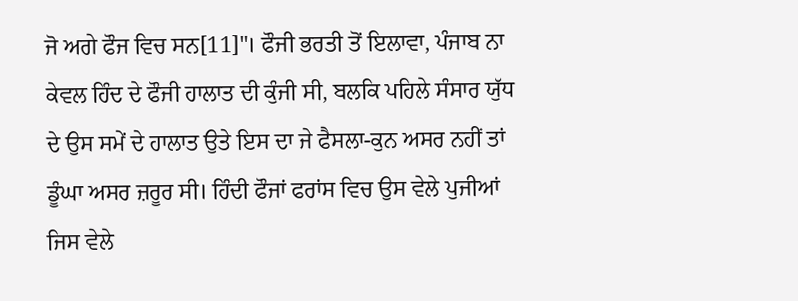ਜੋ ਅਗੇ ਫੌਜ ਵਿਚ ਸਨ[11]"। ਫੌਜੀ ਭਰਤੀ ਤੋਂ ਇਲਾਵਾ, ਪੰਜਾਬ ਨਾ ਕੇਵਲ ਹਿੰਦ ਦੇ ਫੌਜੀ ਹਾਲਾਤ ਦੀ ਕੁੰਜੀ ਸੀ, ਬਲਕਿ ਪਹਿਲੇ ਸੰਸਾਰ ਯੁੱਧ ਦੇ ਉਸ ਸਮੇਂ ਦੇ ਹਾਲਾਤ ਉਤੇ ਇਸ ਦਾ ਜੇ ਫੈਸਲਾ-ਕੁਨ ਅਸਰ ਨਹੀਂ ਤਾਂ ਡੂੰਘਾ ਅਸਰ ਜ਼ਰੂਰ ਸੀ। ਹਿੰਦੀ ਫੌਜਾਂ ਫਰਾਂਸ ਵਿਚ ਉਸ ਵੇਲੇ ਪੁਜੀਆਂ ਜਿਸ ਵੇਲੇ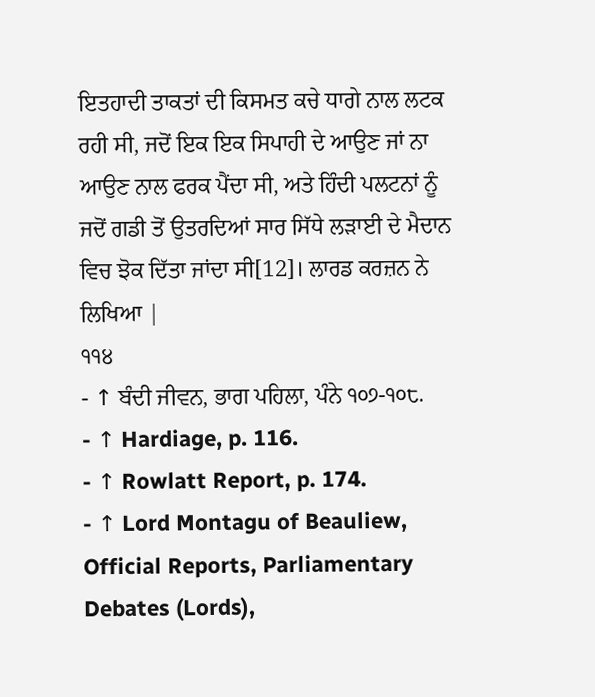ਇਤਹਾਦੀ ਤਾਕਤਾਂ ਦੀ ਕਿਸਮਤ ਕਚੇ ਧਾਗੇ ਨਾਲ ਲਟਕ ਰਹੀ ਸੀ, ਜਦੋਂ ਇਕ ਇਕ ਸਿਪਾਹੀ ਦੇ ਆਉਣ ਜਾਂ ਨਾ ਆਉਣ ਨਾਲ ਫਰਕ ਪੈਂਦਾ ਸੀ, ਅਤੇ ਹਿੰਦੀ ਪਲਟਨਾਂ ਨੂੰ ਜਦੋਂ ਗਡੀ ਤੋਂ ਉਤਰਦਿਆਂ ਸਾਰ ਸਿੱਧੇ ਲੜਾਈ ਦੇ ਮੈਦਾਨ ਵਿਚ ਝੋਕ ਦਿੱਤਾ ਜਾਂਦਾ ਸੀ[12]। ਲਾਰਡ ਕਰਜ਼ਨ ਨੇ ਲਿਖਿਆ |
੧੧੪
- ↑ ਬੰਦੀ ਜੀਵਨ, ਭਾਗ ਪਹਿਲਾ, ਪੰਨੇ ੧੦੭-੧੦੮.
- ↑ Hardiage, p. 116.
- ↑ Rowlatt Report, p. 174.
- ↑ Lord Montagu of Beauliew, Official Reports, Parliamentary Debates (Lords),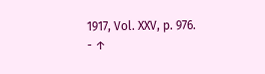1917, Vol. XXV, p. 976.
- ↑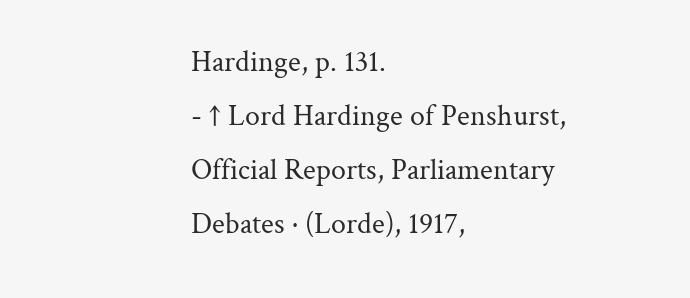Hardinge, p. 131.
- ↑ Lord Hardinge of Penshurst, Official Reports, Parliamentary Debates · (Lorde), 1917,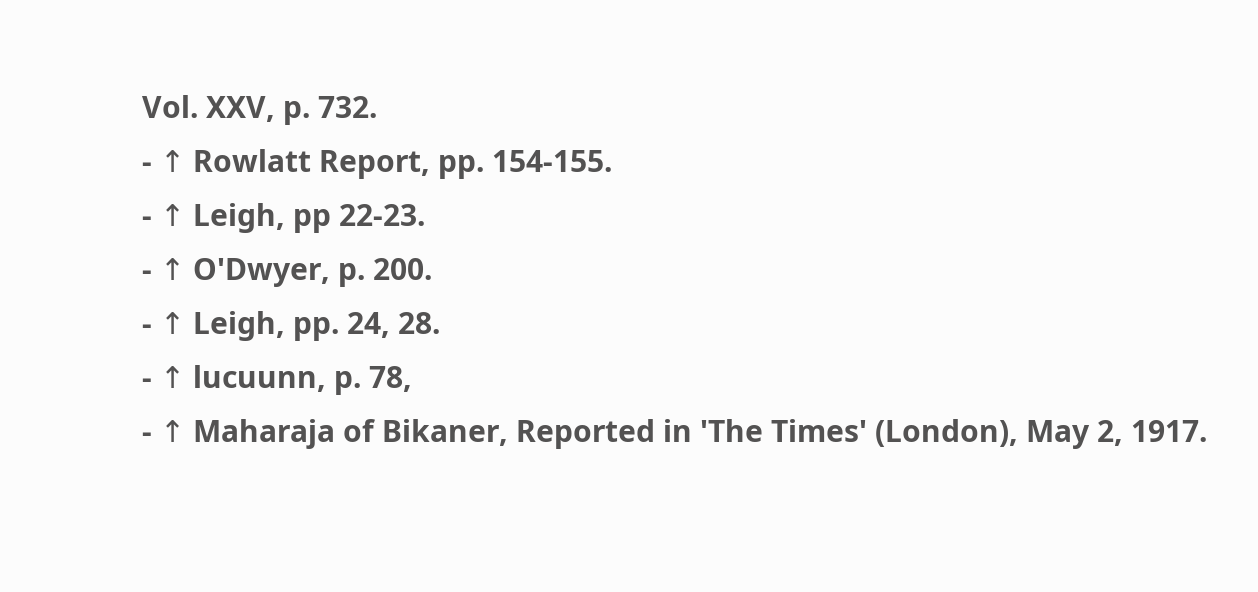Vol. XXV, p. 732.
- ↑ Rowlatt Report, pp. 154-155.
- ↑ Leigh, pp 22-23.
- ↑ O'Dwyer, p. 200.
- ↑ Leigh, pp. 24, 28.
- ↑ lucuunn, p. 78,
- ↑ Maharaja of Bikaner, Reported in 'The Times' (London), May 2, 1917.